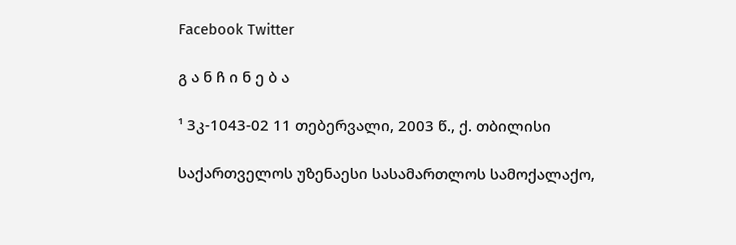Facebook Twitter

გ ა ნ ჩ ი ნ ე ბ ა

¹ 3კ-1043-02 11 თებერვალი, 2003 წ., ქ. თბილისი

საქართველოს უზენაესი სასამართლოს სამოქალაქო,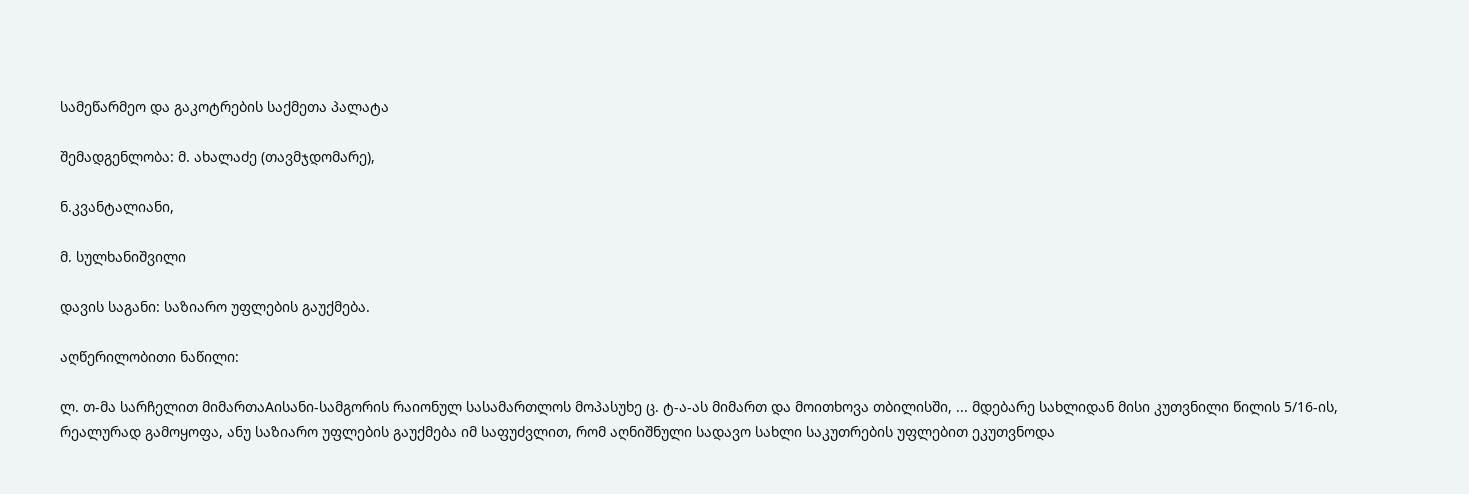სამეწარმეო და გაკოტრების საქმეთა პალატა

შემადგენლობა: მ. ახალაძე (თავმჯდომარე),

ნ.კვანტალიანი,

მ. სულხანიშვილი

დავის საგანი: საზიარო უფლების გაუქმება.

აღწერილობითი ნაწილი:

ლ. თ-მა სარჩელით მიმართაAისანი-სამგორის რაიონულ სასამართლოს მოპასუხე ც. ტ-ა-ას მიმართ და მოითხოვა თბილისში, ... მდებარე სახლიდან მისი კუთვნილი წილის 5/16-ის, რეალურად გამოყოფა, ანუ საზიარო უფლების გაუქმება იმ საფუძვლით, რომ აღნიშნული სადავო სახლი საკუთრების უფლებით ეკუთვნოდა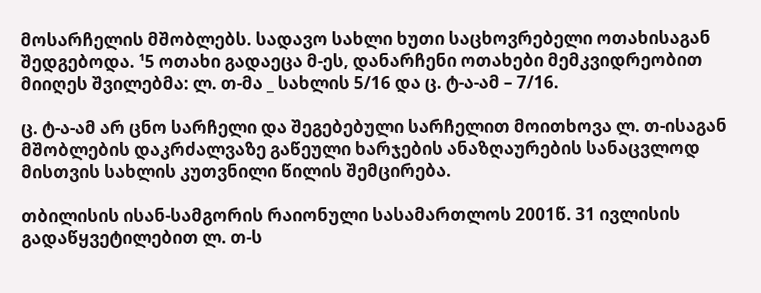მოსარჩელის მშობლებს. სადავო სახლი ხუთი საცხოვრებელი ოთახისაგან შედგებოდა. ¹5 ოთახი გადაეცა მ-ეს, დანარჩენი ოთახები მემკვიდრეობით მიიღეს შვილებმა: ლ. თ-მა _ სახლის 5/16 და ც. ტ-ა-ამ – 7/16.

ც. ტ-ა-ამ არ ცნო სარჩელი და შეგებებული სარჩელით მოითხოვა ლ. თ-ისაგან მშობლების დაკრძალვაზე გაწეული ხარჯების ანაზღაურების სანაცვლოდ მისთვის სახლის კუთვნილი წილის შემცირება.

თბილისის ისან-სამგორის რაიონული სასამართლოს 2001წ. 31 ივლისის გადაწყვეტილებით ლ. თ-ს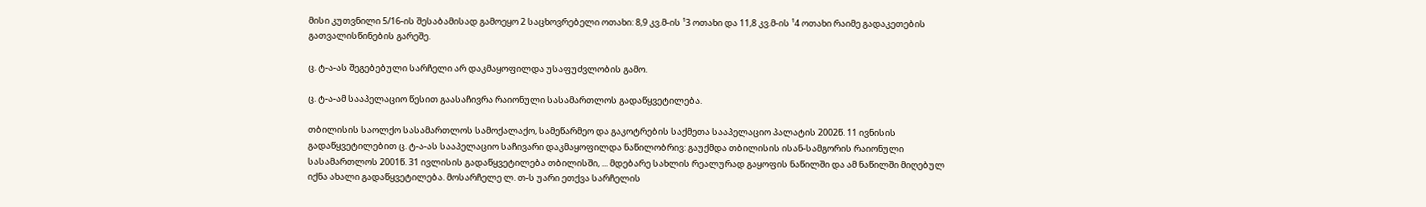მისი კუთვნილი 5/16-ის შესაბამისად გამოეყო 2 საცხოვრებელი ოთახი: 8,9 კვ.მ-ის ¹3 ოთახი და 11,8 კვ.მ-ის ¹4 ოთახი რაიმე გადაკეთების გათვალისწინების გარეშე.

ც. ტ-ა-ას შეგებებული სარჩელი არ დაკმაყოფილდა უსაფუძვლობის გამო.

ც. ტ-ა-ამ სააპელაციო წესით გაასაჩივრა რაიონული სასამართლოს გადაწყვეტილება.

თბილისის საოლქო სასამართლოს სამოქალაქო, სამეწარმეო და გაკოტრების საქმეთა სააპელაციო პალატის 2002წ. 11 ივნისის გადაწყვეტილებით ც. ტ-ა-ას სააპელაციო საჩივარი დაკმაყოფილდა ნაწილობრივ: გაუქმდა თბილისის ისან-სამგორის რაიონული სასამართლოს 2001წ. 31 ივლისის გადაწყვეტილება თბილისში, ... მდებარე სახლის რეალურად გაყოფის ნაწილში და ამ ნაწილში მიღებულ იქნა ახალი გადაწყვეტილება. მოსარჩელე ლ. თ-ს უარი ეთქვა სარჩელის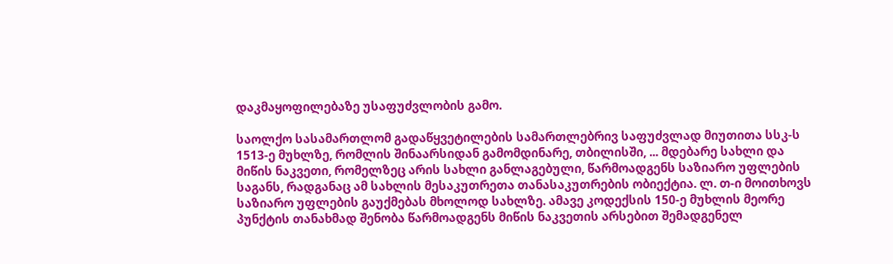დაკმაყოფილებაზე უსაფუძვლობის გამო.

საოლქო სასამართლომ გადაწყვეტილების სამართლებრივ საფუძვლად მიუთითა სსკ-ს 1513-ე მუხლზე, რომლის შინაარსიდან გამომდინარე, თბილისში, ... მდებარე სახლი და მიწის ნაკვეთი, რომელზეც არის სახლი განლაგებული, წარმოადგენს საზიარო უფლების საგანს, რადგანაც ამ სახლის მესაკუთრეთა თანასაკუთრების ობიექტია. ლ. თ-ი მოითხოვს საზიარო უფლების გაუქმებას მხოლოდ სახლზე. ამავე კოდექსის 150-ე მუხლის მეორე პუნქტის თანახმად შენობა წარმოადგენს მიწის ნაკვეთის არსებით შემადგენელ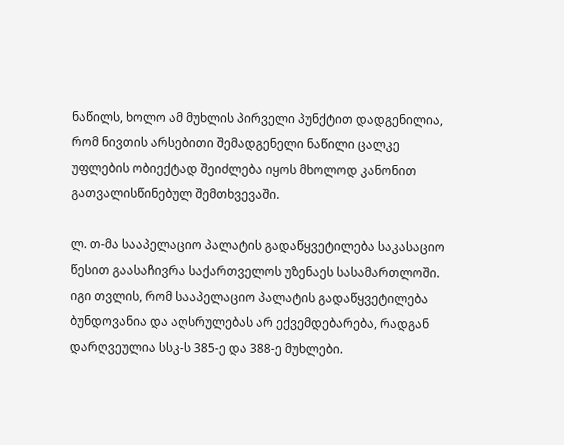ნაწილს, ხოლო ამ მუხლის პირველი პუნქტით დადგენილია, რომ ნივთის არსებითი შემადგენელი ნაწილი ცალკე უფლების ობიექტად შეიძლება იყოს მხოლოდ კანონით გათვალისწინებულ შემთხვევაში.

ლ. თ-მა სააპელაციო პალატის გადაწყვეტილება საკასაციო წესით გაასაჩივრა საქართველოს უზენაეს სასამართლოში. იგი თვლის, რომ სააპელაციო პალატის გადაწყვეტილება ბუნდოვანია და აღსრულებას არ ექვემდებარება, რადგან დარღვეულია სსკ-ს 385-ე და 388-ე მუხლები.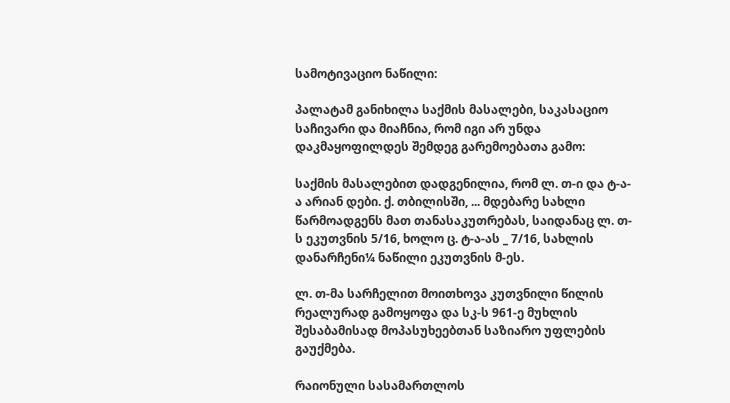სამოტივაციო ნაწილი:

პალატამ განიხილა საქმის მასალები, საკასაციო საჩივარი და მიაჩნია, რომ იგი არ უნდა დაკმაყოფილდეს შემდეგ გარემოებათა გამო:

საქმის მასალებით დადგენილია, რომ ლ. თ-ი და ტ-ა-ა არიან დები. ქ. თბილისში, ... მდებარე სახლი წარმოადგენს მათ თანასაკუთრებას, საიდანაც ლ. თ-ს ეკუთვნის 5/16, ხოლო ც. ტ-ა-ას _ 7/16, სახლის დანარჩენი¼ ნაწილი ეკუთვნის მ-ეს.

ლ. თ-მა სარჩელით მოითხოვა კუთვნილი წილის რეალურად გამოყოფა და სკ-ს 961-ე მუხლის შესაბამისად მოპასუხეებთან საზიარო უფლების გაუქმება.

რაიონული სასამართლოს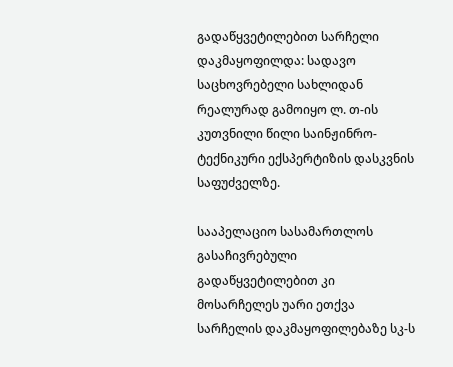გადაწყვეტილებით სარჩელი დაკმაყოფილდა: სადავო საცხოვრებელი სახლიდან რეალურად გამოიყო ლ. თ-ის კუთვნილი წილი საინჟინრო-ტექნიკური ექსპერტიზის დასკვნის საფუძველზე.

სააპელაციო სასამართლოს გასაჩივრებული გადაწყვეტილებით კი მოსარჩელეს უარი ეთქვა სარჩელის დაკმაყოფილებაზე სკ-ს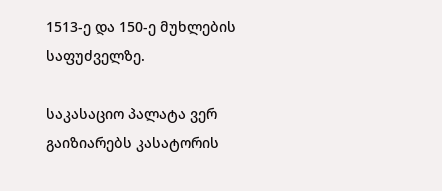1513-ე და 150-ე მუხლების საფუძველზე.

საკასაციო პალატა ვერ გაიზიარებს კასატორის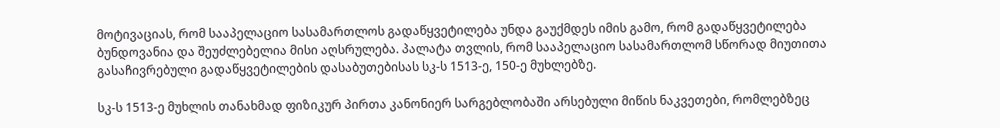მოტივაციას, რომ სააპელაციო სასამართლოს გადაწყვეტილება უნდა გაუქმდეს იმის გამო, რომ გადაწყვეტილება ბუნდოვანია და შეუძლებელია მისი აღსრულება. პალატა თვლის, რომ სააპელაციო სასამართლომ სწორად მიუთითა გასაჩივრებული გადაწყვეტილების დასაბუთებისას სკ-ს 1513-ე, 150-ე მუხლებზე.

სკ-ს 1513-ე მუხლის თანახმად ფიზიკურ პირთა კანონიერ სარგებლობაში არსებული მიწის ნაკვეთები, რომლებზეც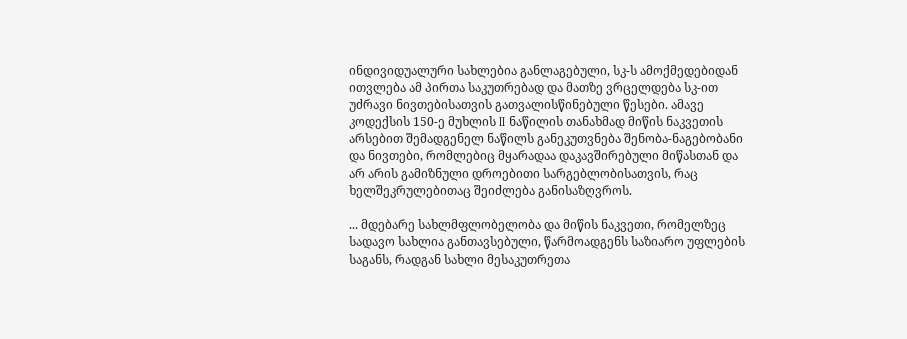ინდივიდუალური სახლებია განლაგებული, სკ-ს ამოქმედებიდან ითვლება ამ პირთა საკუთრებად და მათზე ვრცელდება სკ-ით უძრავი ნივთებისათვის გათვალისწინებული წესები. ამავე კოდექსის 150-ე მუხლის II ნაწილის თანახმად მიწის ნაკვეთის არსებით შემადგენელ ნაწილს განეკუთვნება შენობა-ნაგებობანი და ნივთები, რომლებიც მყარადაა დაკავშირებული მიწასთან და არ არის გამიზნული დროებითი სარგებლობისათვის, რაც ხელშეკრულებითაც შეიძლება განისაზღვროს.

... მდებარე სახლმფლობელობა და მიწის ნაკვეთი, რომელზეც სადავო სახლია განთავსებული, წარმოადგენს საზიარო უფლების საგანს, რადგან სახლი მესაკუთრეთა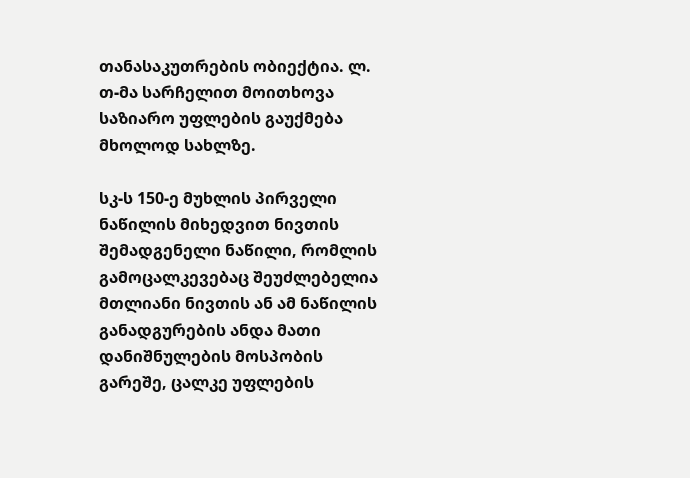თანასაკუთრების ობიექტია. ლ. თ-მა სარჩელით მოითხოვა საზიარო უფლების გაუქმება მხოლოდ სახლზე.

სკ-ს 150-ე მუხლის პირველი ნაწილის მიხედვით ნივთის შემადგენელი ნაწილი, რომლის გამოცალკევებაც შეუძლებელია მთლიანი ნივთის ან ამ ნაწილის განადგურების ანდა მათი დანიშნულების მოსპობის გარეშე, ცალკე უფლების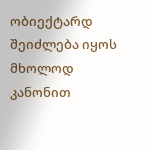ობიექტარდ შეიძლება იყოს მხოლოდ კანონით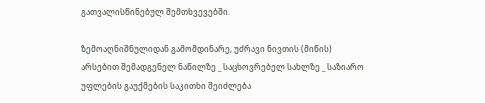გათვალისწინებულ შემთხვევებში.

ზემოაღნიშნულიდან გამომდინარე, უძრავი ნივთის (მიწის) არსებით შემადგენელ ნაწილზე _ საცხოვრებელ სახლზე _ საზიარო უფლების გაუქმების საკითხი შეიძლება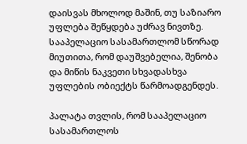დაისვას მხოლოდ მაშინ, თუ საზიარო უფლება შეწყდება უძრავ ნივთზე. სააპელაციო სასამართლომ სწორად მიუთითა, რომ დაუშვებელია, შენობა და მიწის ნაკვეთი სხვადასხვა უფლების ობიექტს წარმოადგენდეს.

პალატა თვლის, რომ სააპელაციო სასამართლოს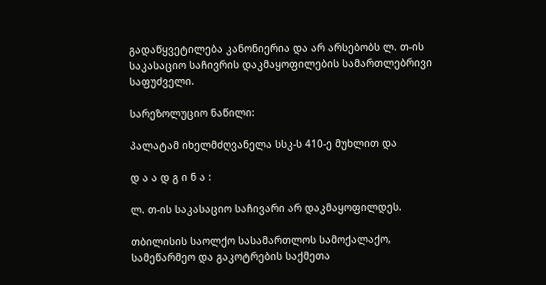გადაწყვეტილება კანონიერია და არ არსებობს ლ. თ-ის საკასაციო საჩივრის დაკმაყოფილების სამართლებრივი საფუძველი.

სარეზოლუციო ნაწილი:

პალატამ იხელმძღვანელა სსკ-ს 410-ე მუხლით და

დ ა ა დ გ ი ნ ა :

ლ. თ-ის საკასაციო საჩივარი არ დაკმაყოფილდეს.

თბილისის საოლქო სასამართლოს სამოქალაქო, სამეწარმეო და გაკოტრების საქმეთა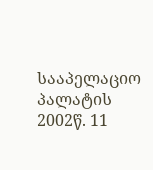სააპელაციო პალატის 2002წ. 11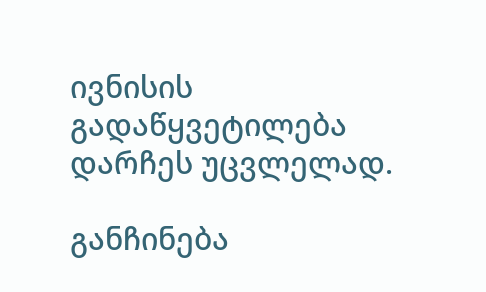ივნისის გადაწყვეტილება დარჩეს უცვლელად.

განჩინება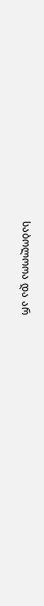საბოლოოა და არ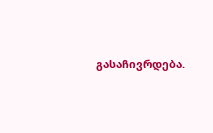გასაჩივრდება.